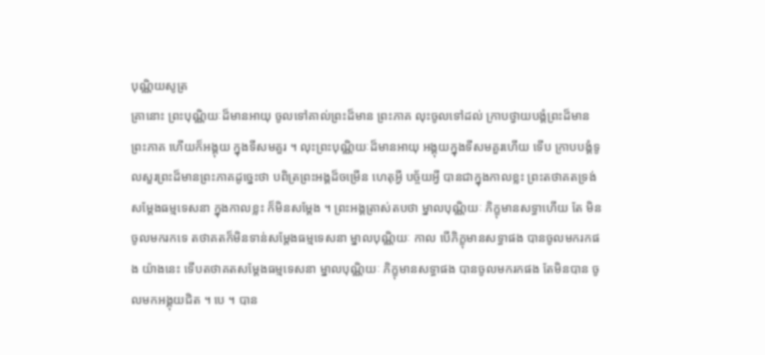បុណ្ណិយសូត្រ
គ្រានោះ ព្រះបុណ្ណិយៈដ៏មានអាយុ ចូលទៅគាល់ព្រះដ៏មាន ព្រះភាគ លុះចូលទៅដល់ ក្រាបថ្វាយបង្គំព្រះដ៏មានព្រះភាគ ហើយក៏អង្គុយ ក្នុងទីសមគួរ ។ លុះព្រះបុណ្ណិយៈដ៏មានអាយុ អង្គុយក្នុងទីសមគួរហើយ ទើប ក្រាបបង្គំទូលសួរព្រះដ៏មានព្រះភាគដូច្នេះថា បពិត្រព្រះអង្គដ៏ចម្រើន ហេតុអ្វី បច្ច័យអ្វី បានជាក្នុងកាលខ្លះ ព្រះតថាគតទ្រង់សម្តែងធម្មទេសនា ក្នុងកាលខ្លះ ក៏មិនសម្តែង ។ ព្រះអង្គត្រាស់តបថា ម្នាលបុណ្ណិយៈ ភិក្ខុមានសទ្ធាហើយ តែ មិនចូលមករកទេ តថាគតក៏មិនទាន់សម្តែងធម្មទេសនា ម្នាលបុណ្ណិយៈ កាល បើភិក្ខុមានសទ្ធាផង បានចូលមករកផង យ៉ាងនេះ ទើបតថាគតសម្តែងធម្មទេសនា ម្នាលបុណ្ណិយៈ ភិក្ខុមានសទ្ធាផង បានចូលមករកផង តែមិនបាន ចូលមកអង្គុយជិត ។ បេ ។ បាន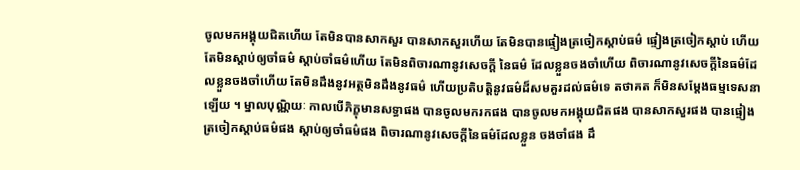ចូលមកអង្គុយជិតហើយ តែមិនបានសាកសួរ បានសាកសួរហើយ តែមិនបានផ្ទៀងត្រចៀកស្តាប់ធម៌ ផ្ទៀងត្រចៀកស្តាប់ ហើយ តែមិនស្តាប់ឲ្យចាំធម៌ ស្តាប់ចាំធម៌ហើយ តែមិនពិចារណានូវសេចក្តី នៃធម៌ ដែលខ្លួនចងចាំហើយ ពិចារណានូវសេចក្តីនៃធម៌ដែលខ្លួនចងចាំហើយ តែមិនដឹងនូវអត្ថមិនដឹងនូវធម៌ ហើយប្រតិបត្តិនូវធម៌ដ៏សមគួរដល់ធម៌ទេ តថាគត ក៏មិនសម្តែងធម្មទេសនាឡើយ ។ ម្នាលបុណ្ណិយៈ កាលបើភិក្ខុមានសទ្ធាផង បានចូលមករកផង បានចូលមកអង្គុយជិតផង បានសាកសួរផង បានផ្ទៀង ត្រចៀកស្តាប់ធម៌ផង ស្តាប់ឲ្យចាំធម៌ផង ពិចារណានូវសេចក្តីនៃធម៌ដែលខ្លួន ចងចាំផង ដឹ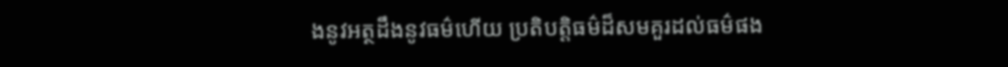ងនូវអត្ថដឹងនូវធម៌ហើយ ប្រតិបត្តិធម៌ដ៏សមគួរដល់ធម៌ផង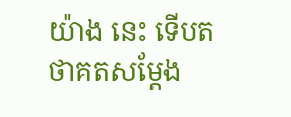យ៉ាង នេះ ទើបតថាគតសម្តែង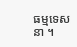ធម្មទេសនា ។